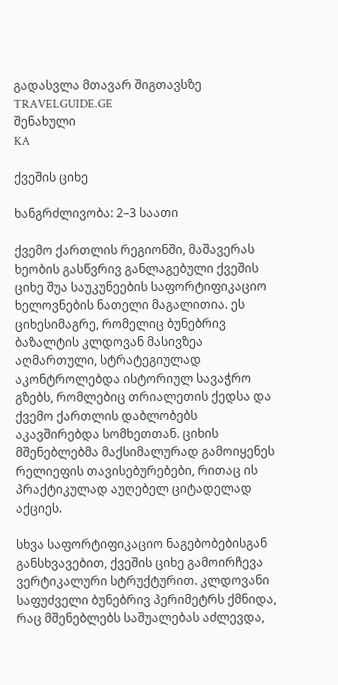გადასვლა მთავარ შიგთავსზე
TRAVELGUIDE.GE
შენახული
KA

ქვეშის ციხე

ხანგრძლივობა: 2–3 საათი

ქვემო ქართლის რეგიონში, მაშავერას ხეობის გასწვრივ განლაგებული ქვეშის ციხე შუა საუკუნეების საფორტიფიკაციო ხელოვნების ნათელი მაგალითია. ეს ციხესიმაგრე, რომელიც ბუნებრივ ბაზალტის კლდოვან მასივზეა აღმართული, სტრატეგიულად აკონტროლებდა ისტორიულ სავაჭრო გზებს, რომლებიც თრიალეთის ქედსა და ქვემო ქართლის დაბლობებს აკავშირებდა სომხეთთან. ციხის მშენებლებმა მაქსიმალურად გამოიყენეს რელიეფის თავისებურებები, რითაც ის პრაქტიკულად აუღებელ ციტადელად აქციეს.

სხვა საფორტიფიკაციო ნაგებობებისგან განსხვავებით, ქვეშის ციხე გამოირჩევა ვერტიკალური სტრუქტურით. კლდოვანი საფუძველი ბუნებრივ პერიმეტრს ქმნიდა, რაც მშენებლებს საშუალებას აძლევდა,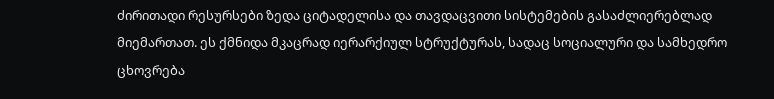ძირითადი რესურსები ზედა ციტადელისა და თავდაცვითი სისტემების გასაძლიერებლად მიემართათ. ეს ქმნიდა მკაცრად იერარქიულ სტრუქტურას, სადაც სოციალური და სამხედრო ცხოვრება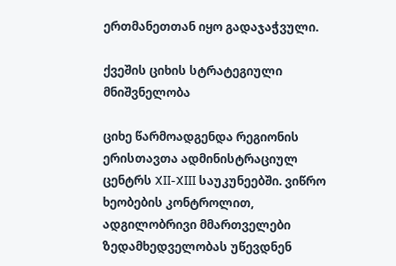ერთმანეთთან იყო გადაჯაჭვული.

ქვეშის ციხის სტრატეგიული მნიშვნელობა

ციხე წარმოადგენდა რეგიონის ერისთავთა ადმინისტრაციულ ცენტრს XII-XIII საუკუნეებში. ვიწრო ხეობების კონტროლით, ადგილობრივი მმართველები ზედამხედველობას უწევდნენ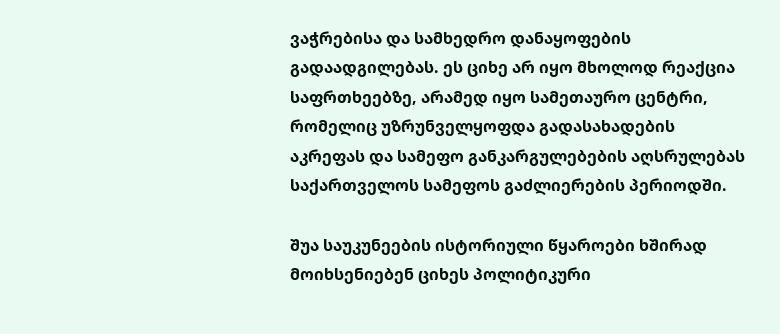ვაჭრებისა და სამხედრო დანაყოფების გადაადგილებას. ეს ციხე არ იყო მხოლოდ რეაქცია საფრთხეებზე, არამედ იყო სამეთაურო ცენტრი, რომელიც უზრუნველყოფდა გადასახადების აკრეფას და სამეფო განკარგულებების აღსრულებას საქართველოს სამეფოს გაძლიერების პერიოდში.

შუა საუკუნეების ისტორიული წყაროები ხშირად მოიხსენიებენ ციხეს პოლიტიკური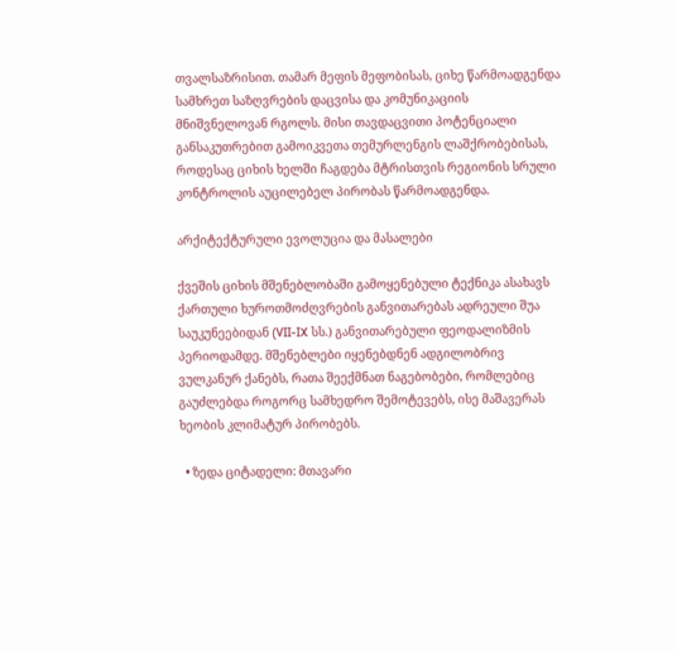თვალსაზრისით. თამარ მეფის მეფობისას, ციხე წარმოადგენდა სამხრეთ საზღვრების დაცვისა და კომუნიკაციის მნიშვნელოვან რგოლს. მისი თავდაცვითი პოტენციალი განსაკუთრებით გამოიკვეთა თემურლენგის ლაშქრობებისას, როდესაც ციხის ხელში ჩაგდება მტრისთვის რეგიონის სრული კონტროლის აუცილებელ პირობას წარმოადგენდა.

არქიტექტურული ევოლუცია და მასალები

ქვეშის ციხის მშენებლობაში გამოყენებული ტექნიკა ასახავს ქართული ხუროთმოძღვრების განვითარებას ადრეული შუა საუკუნეებიდან (VII-IX სს.) განვითარებული ფეოდალიზმის პერიოდამდე. მშენებლები იყენებდნენ ადგილობრივ ვულკანურ ქანებს, რათა შეექმნათ ნაგებობები, რომლებიც გაუძლებდა როგორც სამხედრო შემოტევებს, ისე მაშავერას ხეობის კლიმატურ პირობებს.

  • ზედა ციტადელი: მთავარი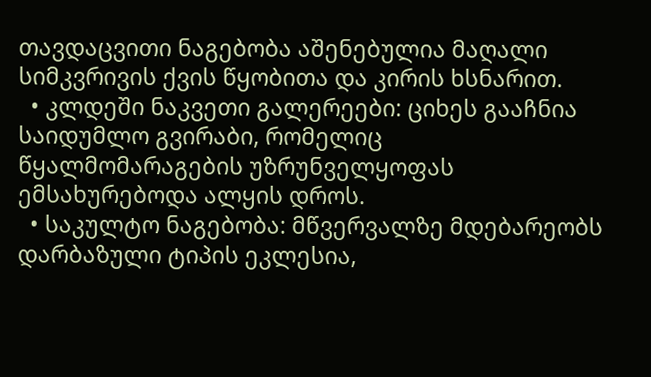თავდაცვითი ნაგებობა აშენებულია მაღალი სიმკვრივის ქვის წყობითა და კირის ხსნარით.
  • კლდეში ნაკვეთი გალერეები: ციხეს გააჩნია საიდუმლო გვირაბი, რომელიც წყალმომარაგების უზრუნველყოფას ემსახურებოდა ალყის დროს.
  • საკულტო ნაგებობა: მწვერვალზე მდებარეობს დარბაზული ტიპის ეკლესია,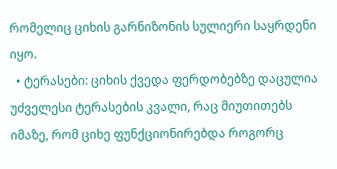რომელიც ციხის გარნიზონის სულიერი საყრდენი იყო.
  • ტერასები: ციხის ქვედა ფერდობებზე დაცულია უძველესი ტერასების კვალი, რაც მიუთითებს იმაზე, რომ ციხე ფუნქციონირებდა როგორც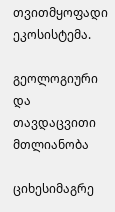თვითმყოფადი ეკოსისტემა.

გეოლოგიური და თავდაცვითი მთლიანობა

ციხესიმაგრე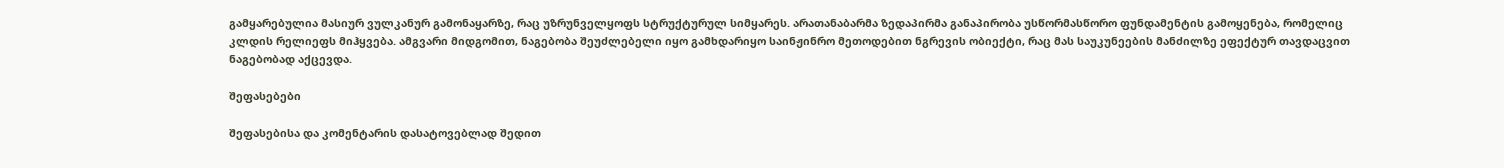გამყარებულია მასიურ ვულკანურ გამონაყარზე, რაც უზრუნველყოფს სტრუქტურულ სიმყარეს. არათანაბარმა ზედაპირმა განაპირობა უსწორმასწორო ფუნდამენტის გამოყენება, რომელიც კლდის რელიეფს მიჰყვება. ამგვარი მიდგომით, ნაგებობა შეუძლებელი იყო გამხდარიყო საინჟინრო მეთოდებით ნგრევის ობიექტი, რაც მას საუკუნეების მანძილზე ეფექტურ თავდაცვით ნაგებობად აქცევდა.

შეფასებები

შეფასებისა და კომენტარის დასატოვებლად შედით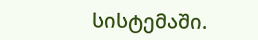სისტემაში.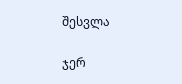შესვლა

ჯერ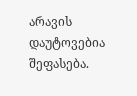არავის დაუტოვებია შეფასება.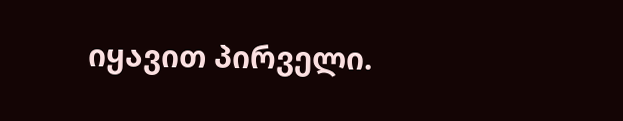იყავით პირველი.